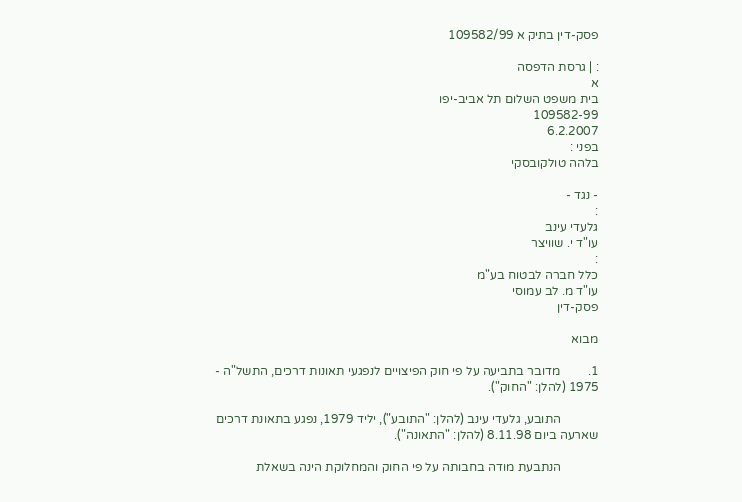פסק-דין בתיק א 109582/99

: | גרסת הדפסה
א
בית משפט השלום תל אביב-יפו
109582-99
6.2.2007
בפני :
בלהה טולקובסקי

- נגד -
:
גלעדי עינב
עו"ד י. שוויצר
:
כלל חברה לבטוח בע"מ
עו"ד מ. לב עמוסי
פסק-דין

מבוא

1.         מדובר בתביעה על פי חוק הפיצויים לנפגעי תאונות דרכים, התשל"ה - 1975 (להלן: "החוק").

            התובע, גלעדי עינב (להלן: "התובע"), יליד 1979, נפגע בתאונת דרכים שארעה ביום 8.11.98 (להלן: "התאונה").

            הנתבעת מודה בחבותה על פי החוק והמחלוקת הינה בשאלת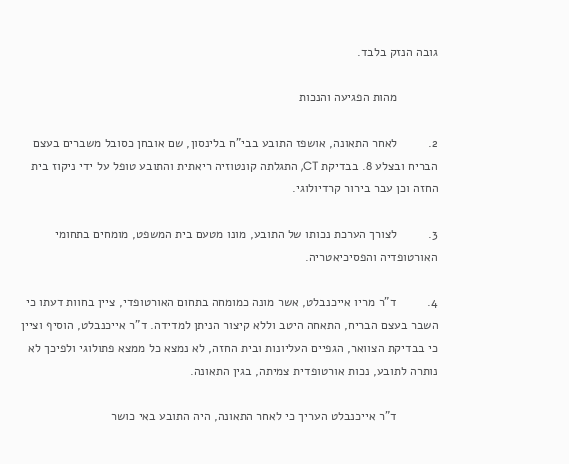גובה הנזק בלבד.

            מהות הפגיעה והנכות

2.         לאחר התאונה, אושפז התובע בבי"ח בלינסון, שם אובחן כסובל משברים בעצם הבריח ובצלע 8. בבדיקת CT, התגלתה קונטוזיה ריאתית והתובע טופל על ידי ניקוז בית החזה וכן עבר בירור קרדיולוגי.

3.         לצורך הערכת נכותו של התובע, מונו מטעם בית המשפט, מומחים בתחומי האורטופדיה והפסיכיאטריה.

4.         ד"ר מריו אייכנבלט, אשר מונה כמומחה בתחום האורטופדי, ציין בחוות דעתו כי השבר בעצם הבריח, התאחה היטב וללא קיצור הניתן למדידה. ד"ר אייכנבלט, הוסיף וציין כי בבדיקת הצוואר, הגפיים העליונות ובית החזה, לא נמצא כל ממצא פתולוגי ולפיכך לא נותרה לתובע, נכות אורטופדית צמיתה, בגין התאונה.

            ד"ר אייכנבלט העריך כי לאחר התאונה, היה התובע באי כושר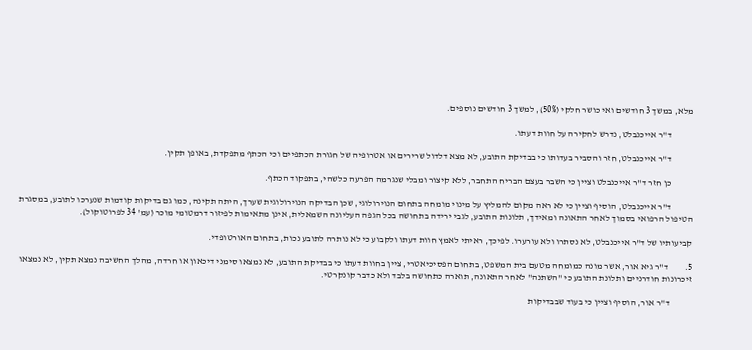מלא, במשך 3 חודשים ואי כושר חלקי (50%), למשך 3 חודשים נוספים.

            ד"ר אייכנבלט, נדרש לחקירה על חוות דעתו.

            ד"ר אייכנבלט, חזר והסביר בעדותו כי בבדיקת התובע, לא מצא דלדול שרירים או אטרופיה של חגורת הכתפיים וכי הכתף מתפקדת, באופן תקין.

            כן חזר ד"ר אייכנבלט וציין כי השבר בעצם הבריח התחבר, ללא קיצור ומבלי שנגרמה הפרעה כלשהי, בתפקוד הכתף.

            ד"ר אייכנבלט, הוסיף וציין כי לא ראה מקום להמליץ על מינוי מומחה בתחום הנוירולוגי, שכן הבדיקה הנוירולוגית שערך, היתה תקינה, כמו גם בדיקות קודמות שנערכו לתובע, במסגרת הטיפול הרפואי בסמוך לאחר התאונה ומאידך, תלונות התובע, לגבי ירידה בתחושה בכל הגפה העליונה השמאלית, אינן מתאימות לפיזור דרמטומי מוכר (עמ' 34 לפרוטוקול).

קביעותיו של ד"ר אייכנבלט, לא נסתרו ולא עורערו. לפיכך, ראיתי לאמץ חוות דעתו ולקבוע כי לא נותרה לתובע נכות, בתחום האורטופדי.

5.         ד"ר גיא אור, אשר מונה כמומחה מטעם בית המשפט, בתחום הפסיכיאטרי, ציין בחוות דעתו כי בבדיקת התובע, לא נמצאו סימני דיכאון או חרדה, מהלך החשיבה נמצא תקין, לא נמצאו זיכרונות חודרניים ותלונת התובע כי "השתנה" לאחר התאונה, תוארה כתחושה בלבד ולא כדבר קונקרטי.

            ד"ר אור, הוסיף וציין כי בעוד שבבדיקות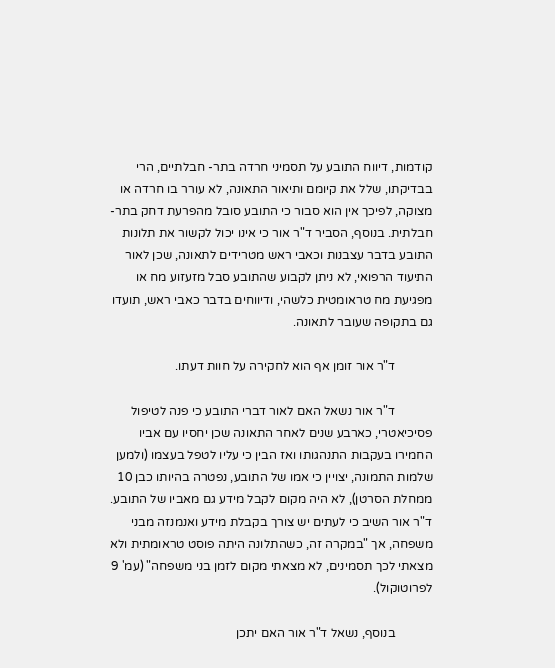קודמות, דיווח התובע על תסמיני חרדה בתר- חבלתיים, הרי בבדיקתו, שלל את קיומם ותיאור התאונה, לא עורר בו חרדה או מצוקה, לפיכך אין הוא סבור כי התובע סובל מהפרעת דחק בתר-חבלתית. בנוסף, הסביר ד"ר אור כי אינו יכול לקשור את תלונות התובע בדבר עצבנות וכאבי ראש מטרידים לתאונה, שכן לאור התיעוד הרפואי, לא ניתן לקבוע שהתובע סבל מזעזוע מח או מפגיעת מח טראומטית כלשהי, ודיווחים בדבר כאבי ראש, תועדו גם בתקופה שעובר לתאונה.

            ד"ר אור זומן אף הוא לחקירה על חוות דעתו.

            ד"ר אור נשאל האם לאור דברי התובע כי פנה לטיפול פסיכיאטרי, כארבע שנים לאחר התאונה שכן יחסיו עם אביו החמירו בעקבות התנהגותו ואז הבין כי עליו לטפל בעצמו (ולמען שלמות התמונה, יצויין כי אמו של התובע, נפטרה בהיותו כבן 10 ממחלת הסרטן), לא היה מקום לקבל מידע גם מאביו של התובע. ד"ר אור השיב כי לעתים יש צורך בקבלת מידע ואנמנזה מבני משפחה, אך "במקרה זה, כשהתלונה היתה פוסט טראומתית ולא מצאתי לכך תסמינים, לא מצאתי מקום לזמן בני משפחה" (עמ' 9 לפרוטוקול).

            בנוסף, נשאל ד"ר אור האם יתכן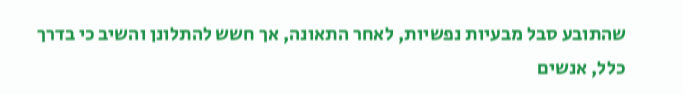שהתובע סבל מבעיות נפשיות, לאחר התאונה, אך חשש להתלונן והשיב כי בדרך כלל, אנשים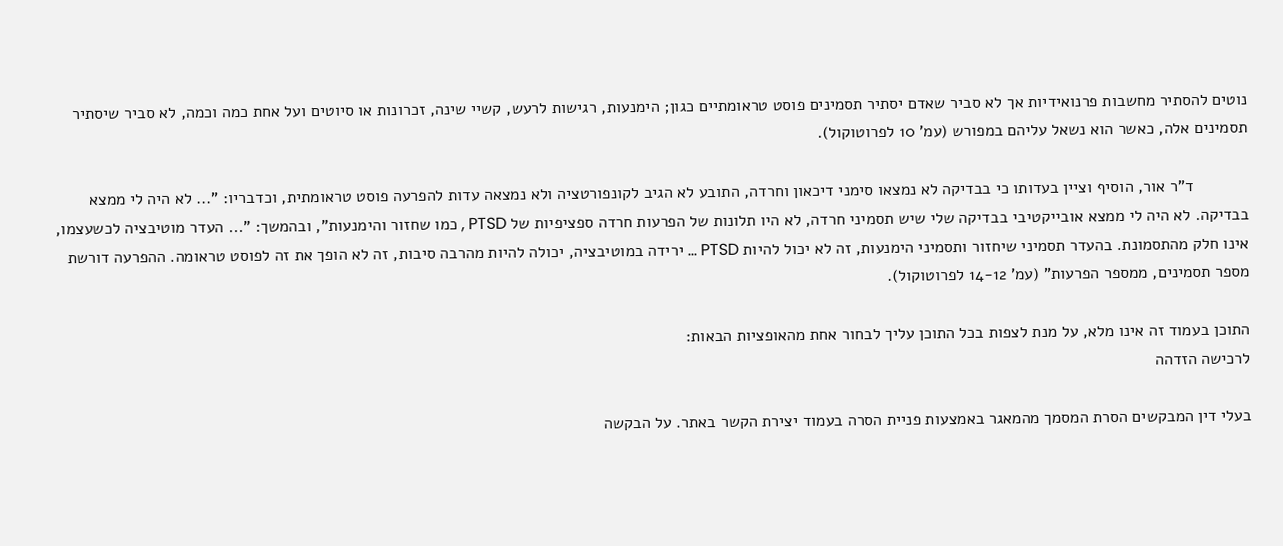נוטים להסתיר מחשבות פרנואידיות אך לא סביר שאדם יסתיר תסמינים פוסט טראומתיים כגון; הימנעות, רגישות לרעש, קשיי שינה, זכרונות או סיוטים ועל אחת כמה וכמה, לא סביר שיסתיר תסמינים אלה, כאשר הוא נשאל עליהם במפורש (עמ' 10 לפרוטוקול).

            ד"ר אור, הוסיף וציין בעדותו כי בבדיקה לא נמצאו סימני דיכאון וחרדה, התובע לא הגיב לקונפורטציה ולא נמצאה עדות להפרעה פוסט טראומתית, וכדבריו: "... לא היה לי ממצא בבדיקה. לא היה לי ממצא אובייקטיבי בבדיקה שלי שיש תסמיני חרדה, לא היו תלונות של הפרעות חרדה ספציפיות של PTSD , כמו שחזור והימנעות", ובהמשך: "... העדר מוטיבציה לכשעצמו, אינו חלק מהתסמונת. בהעדר תסמיני שיחזור ותסמיני הימנעות, זה לא יכול להיות PTSD ... ירידה במוטיבציה, יכולה להיות מהרבה סיבות, זה לא הופך את זה לפוסט טראומה. ההפרעה דורשת מספר תסמינים, ממספר הפרעות" (עמ' 14-12 לפרוטוקול).

התוכן בעמוד זה אינו מלא, על מנת לצפות בכל התוכן עליך לבחור אחת מהאופציות הבאות:
לרכישה הזדהה

בעלי דין המבקשים הסרת המסמך מהמאגר באמצעות פניית הסרה בעמוד יצירת הקשר באתר. על הבקשה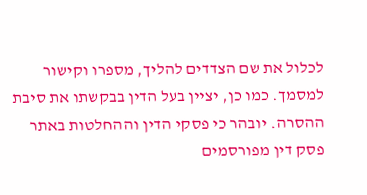לכלול את שם הצדדים להליך, מספרו וקישור למסמך. כמו כן, יציין בעל הדין בבקשתו את סיבת ההסרה. יובהר כי פסקי הדין וההחלטות באתר פסק דין מפורסמים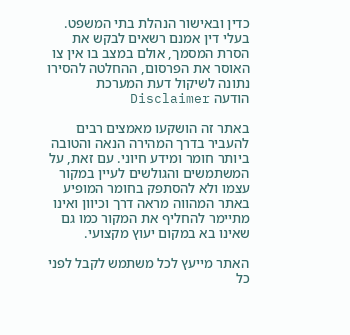כדין ובאישור הנהלת בתי המשפט. בעלי דין אמנם רשאים לבקש את הסרת המסמך, אולם במצב בו אין צו האוסר את הפרסום, ההחלטה להסירו נתונה לשיקול דעת המערכת
הודעה Disclaimer

באתר זה הושקעו מאמצים רבים להעביר בדרך המהירה הנאה והטובה ביותר חומר ומידע חיוני. עם זאת, על המשתמשים והגולשים לעיין במקור עצמו ולא להסתפק בחומר המופיע באתר המהווה מראה דרך וכיוון ואינו מתיימר להחליף את המקור כמו גם שאינו בא במקום יעוץ מקצועי.

האתר מייעץ לכל משתמש לקבל לפני כל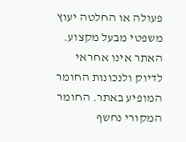פעולה או החלטה יעוץ משפטי מבעל מקצוע. האתר אינו אחראי לדיוק ולנכונות החומר המופיע באתר. החומר המקורי נחשף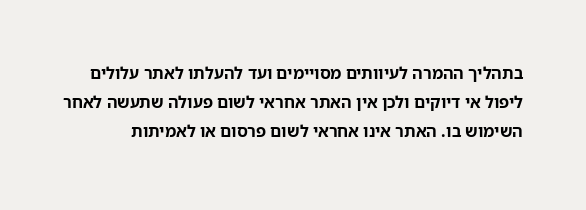בתהליך ההמרה לעיוותים מסויימים ועד להעלתו לאתר עלולים ליפול אי דיוקים ולכן אין האתר אחראי לשום פעולה שתעשה לאחר השימוש בו. האתר אינו אחראי לשום פרסום או לאמיתות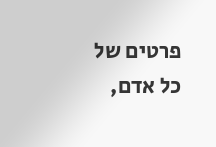פרטים של כל אדם,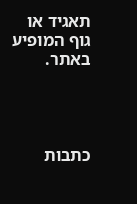תאגיד או גוף המופיע באתר.




כתבות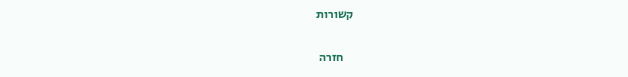קשורות

    חזרה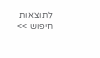לתוצאות חיפוש >>